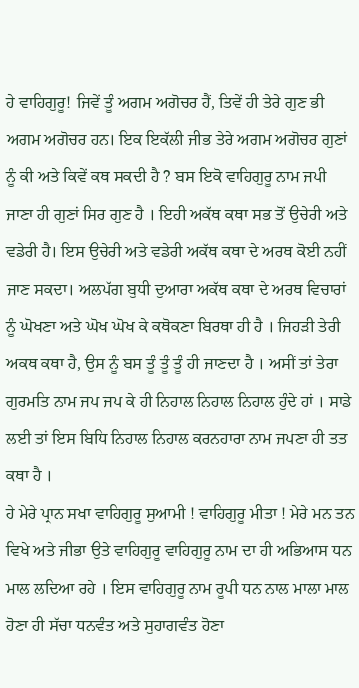ਹੇ ਵਾਹਿਗੁਰੂ! ਜਿਵੇਂ ਤੂੰ ਅਗਮ ਅਗੋਚਰ ਹੈਂ, ਤਿਵੇਂ ਹੀ ਤੇਰੇ ਗੁਣ ਭੀ ਅਗਮ ਅਗੋਚਰ ਹਨ। ਇਕ ਇਕੱਲੀ ਜੀਭ ਤੇਰੇ ਅਗਮ ਅਗੋਚਰ ਗੁਣਾਂ ਨੂੰ ਕੀ ਅਤੇ ਕਿਵੇਂ ਕਥ ਸਕਦੀ ਹੈ ? ਬਸ ਇਕੋ ਵਾਹਿਗੁਰੂ ਨਾਮ ਜਪੀ ਜਾਣਾ ਹੀ ਗੁਣਾਂ ਸਿਰ ਗੁਣ ਹੈ । ਇਹੀ ਅਕੱਥ ਕਥਾ ਸਭ ਤੋਂ ਉਚੇਰੀ ਅਤੇ ਵਡੇਰੀ ਹੈ। ਇਸ ਉਚੇਰੀ ਅਤੇ ਵਡੇਰੀ ਅਕੱਥ ਕਥਾ ਦੇ ਅਰਥ ਕੋਈ ਨਹੀਂ ਜਾਣ ਸਕਦਾ। ਅਲਪੱਗ ਬੁਧੀ ਦੁਆਰਾ ਅਕੱਥ ਕਥਾ ਦੇ ਅਰਥ ਵਿਚਾਰਾਂ ਨੂੰ ਘੋਖਣਾ ਅਤੇ ਘੋਖ ਘੋਖ ਕੇ ਕਥੋਕਣਾ ਬਿਰਥਾ ਹੀ ਹੈ । ਜਿਹੜੀ ਤੇਰੀ ਅਕਥ ਕਥਾ ਹੈ, ਉਸ ਨੂੰ ਬਸ ਤੂੰ ਤੂੰ ਤੂੰ ਹੀ ਜਾਣਦਾ ਹੈ । ਅਸੀਂ ਤਾਂ ਤੇਰਾ ਗੁਰਮਤਿ ਨਾਮ ਜਪ ਜਪ ਕੇ ਹੀ ਨਿਹਾਲ ਨਿਹਾਲ ਨਿਹਾਲ ਹੁੰਦੇ ਹਾਂ । ਸਾਡੇ ਲਈ ਤਾਂ ਇਸ ਬਿਧਿ ਨਿਹਾਲ ਨਿਹਾਲ ਕਰਨਹਾਰਾ ਨਾਮ ਜਪਣਾ ਹੀ ਤਤ ਕਥਾ ਹੈ ।
ਹੇ ਮੇਰੇ ਪ੍ਰਾਨ ਸਖਾ ਵਾਹਿਗੁਰੂ ਸੁਆਮੀ ! ਵਾਹਿਗੁਰੂ ਮੀਤਾ ! ਮੇਰੇ ਮਨ ਤਨ ਵਿਖੇ ਅਤੇ ਜੀਭਾ ਉਤੇ ਵਾਹਿਗੁਰੂ ਵਾਹਿਗੁਰੂ ਨਾਮ ਦਾ ਹੀ ਅਭਿਆਸ ਧਨ ਮਾਲ ਲਦਿਆ ਰਹੇ । ਇਸ ਵਾਹਿਗੁਰੂ ਨਾਮ ਰੂਪੀ ਧਨ ਨਾਲ ਮਾਲਾ ਮਾਲ ਹੋਣਾ ਹੀ ਸੱਚਾ ਧਨਵੰਤ ਅਤੇ ਸੁਹਾਗਵੰਤ ਹੋਣਾ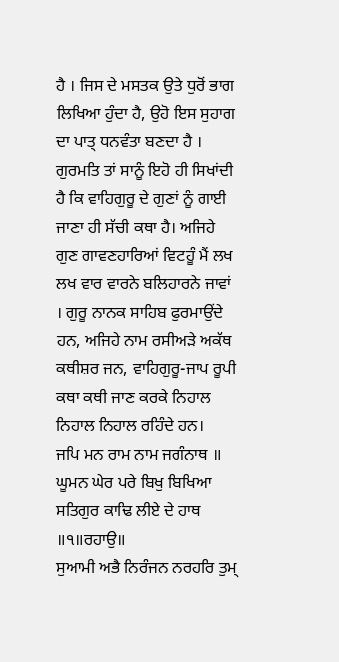ਹੈ । ਜਿਸ ਦੇ ਮਸਤਕ ਉਤੇ ਧੁਰੋਂ ਭਾਗ ਲਿਖਿਆ ਹੁੰਦਾ ਹੈ, ਉਹੋ ਇਸ ਸੁਹਾਗ ਦਾ ਪਾਤ੍ ਧਨਵੰਤਾ ਬਣਦਾ ਹੈ । ਗੁਰਮਤਿ ਤਾਂ ਸਾਨੂੰ ਇਹੋ ਹੀ ਸਿਖਾਂਦੀ ਹੈ ਕਿ ਵਾਹਿਗੁਰੂ ਦੇ ਗੁਣਾਂ ਨੂੰ ਗਾਈ ਜਾਣਾ ਹੀ ਸੱਚੀ ਕਥਾ ਹੈ। ਅਜਿਹੇ ਗੁਣ ਗਾਵਣਹਾਰਿਆਂ ਵਿਟਹੂੰ ਮੈਂ ਲਖ ਲਖ ਵਾਰ ਵਾਰਨੇ ਬਲਿਹਾਰਨੇ ਜਾਵਾਂ । ਗੁਰੂ ਨਾਨਕ ਸਾਹਿਬ ਫੁਰਮਾਉਂਦੇ ਹਨ, ਅਜਿਹੇ ਨਾਮ ਰਸੀਅੜੇ ਅਕੱਥ ਕਥੀਸ਼ਰ ਜਨ, ਵਾਹਿਗੁਰੂ-ਜਾਪ ਰੂਪੀ ਕਥਾ ਕਥੀ ਜਾਣ ਕਰਕੇ ਨਿਹਾਲ ਨਿਹਾਲ ਨਿਹਾਲ ਰਹਿੰਦੇ ਹਨ।
ਜਪਿ ਮਨ ਰਾਮ ਨਾਮ ਜਗੰਨਾਥ ॥
ਘੂਮਨ ਘੇਰ ਪਰੇ ਬਿਖੁ ਬਿਖਿਆ ਸਤਿਗੁਰ ਕਾਢਿ ਲੀਏ ਦੇ ਹਾਥ ॥੧॥ਰਹਾਉ॥
ਸੁਆਮੀ ਅਭੈ ਨਿਰੰਜਨ ਨਰਹਰਿ ਤੁਮ੍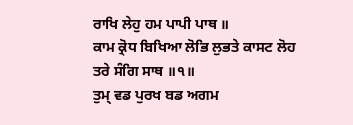ਰਾਖਿ ਲੇਹੁ ਹਮ ਪਾਪੀ ਪਾਥ ॥
ਕਾਮ ਕ੍ਰੋਧ ਬਿਖਿਆ ਲੋਭਿ ਲੁਭਤੇ ਕਾਸਟ ਲੋਹ ਤਰੇ ਸੰਗਿ ਸਾਥ ॥੧॥
ਤੁਮ੍ ਵਡ ਪੁਰਖ ਬਡ ਅਗਮ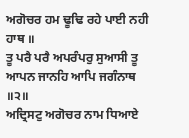ਅਗੋਚਰ ਹਮ ਢੂਢਿ ਰਹੇ ਪਾਈ ਨਹੀ ਹਾਥ ॥
ਤੂ ਪਰੈ ਪਰੈ ਅਪਰੰਪਰੁ ਸੁਆਸੀ ਤੂ ਆਪਨ ਜਾਨਹਿ ਆਪਿ ਜਗੰਨਾਥ ॥੨॥
ਅਦ੍ਰਿਸਟੁ ਅਗੋਚਰ ਨਾਮ ਧਿਆਏ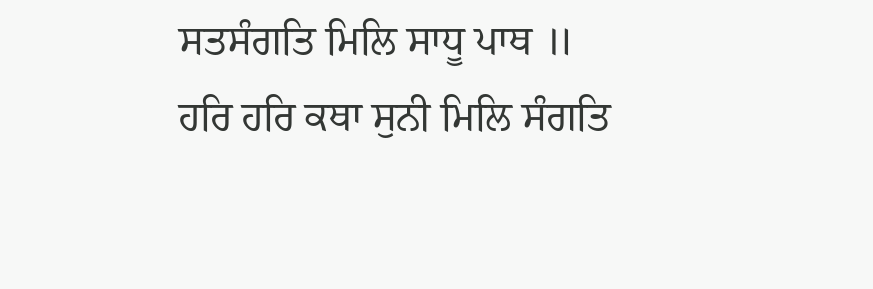ਸਤਸੰਗਤਿ ਮਿਲਿ ਸਾਧੂ ਪਾਥ ॥
ਹਰਿ ਹਰਿ ਕਥਾ ਸੁਨੀ ਮਿਲਿ ਸੰਗਤਿ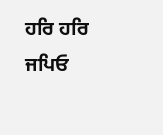ਹਰਿ ਹਰਿ ਜਪਿਓ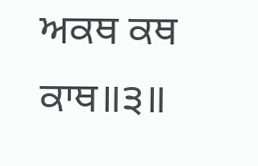ਅਕਥ ਕਥ ਕਾਥ॥੩॥